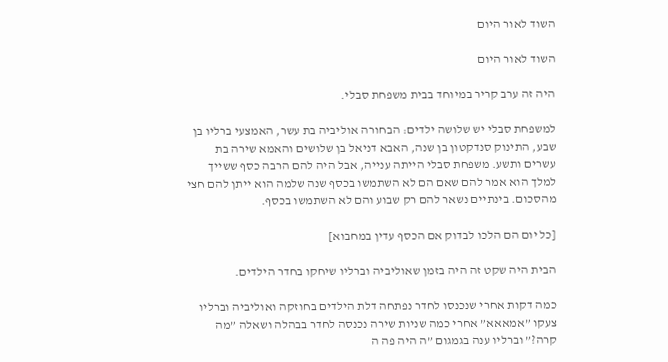השוד לאור היום

השוד לאור היום

היה זה ערב קריר במיוחד בבית משפחת סבלי.

למשפחת סבלי יש שלושה ילדים: הבחורה אוליביה בת עשר, האמצעי ברליו בן שבע, התינוק סנדקטון בן שנה, האבא דניאל בן שלושים והאמא שירה בת עשרים ותשע. משפחת סבלי הייתה ענייה, אבל היה להם הרבה כסף ששייך למלך הוא אמר להם שאם הם לא השתמשו בכסף שנה שלמה הוא ייתן להם חצי מהסכום. בינתיים נשאר להם רק שבוע והם לא השתמשו בכסף.

[כל יום הם הלכו לבדוק אם הכסף עדין במחבוא]

הבית היה שקט זה היה בזמן שאוליביה וברליו שיחקו בחדר הילדים.

כמה דקות אחרי שנכנסו לחדר נפתחה דלת הילדים בחוזקה ואוליביה וברליו צעקו ”אמאאא” אחרי כמה שניות שירה נכנסה לחדר בבהלה ושאלה ”מה קרה?” וברליו ענה בגמגום ”ה היה פה ה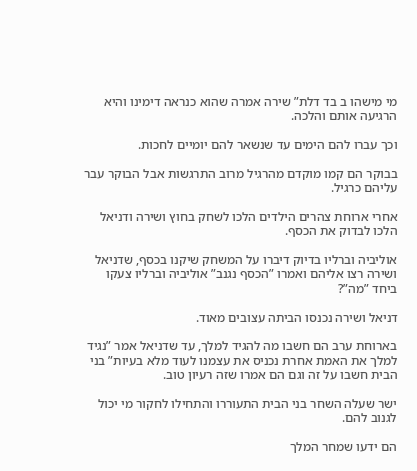מי מישהו ב בד דלת” שירה אמרה שהוא כנראה דימינו והיא הרגיעה אותם והלכה.

וכך עברו להם הימים עד שנשאר להם יומיים לחכות.

בבוקר הם קמו מוקדם מהרגיל מרוב התרגשות אבל הבוקר עבר עליהם כרגיל.

אחרי ארוחת צהרים הילדים הלכו לשחק בחוץ ושירה ודניאל הלכו לבדוק את הכסף.

אוליביה וברליו בדיוק דיברו על המשחק שיקנו בכסף, שדניאל ושירה רצו אליהם ואמרו ”הכסף נגנב” אוליביה וברליו צעקו ביחד ”מה”?

דניאל ושירה נכנסו הביתה עצובים מאוד.

בארוחת ערב הם חשבו מה להגיד למלך, עד שדניאל אמר ”נגיד למלך את האמת אחרת נכניס את עצמנו לעוד מלא בעיות” בני הבית חשבו על זה וגם הם אמרו שזה רעיון טוב.

ישר שעלה השחר בני הבית התעוררו והתחילו לחקור מי יכול לגנוב להם.

הם ידעו שמחר המלך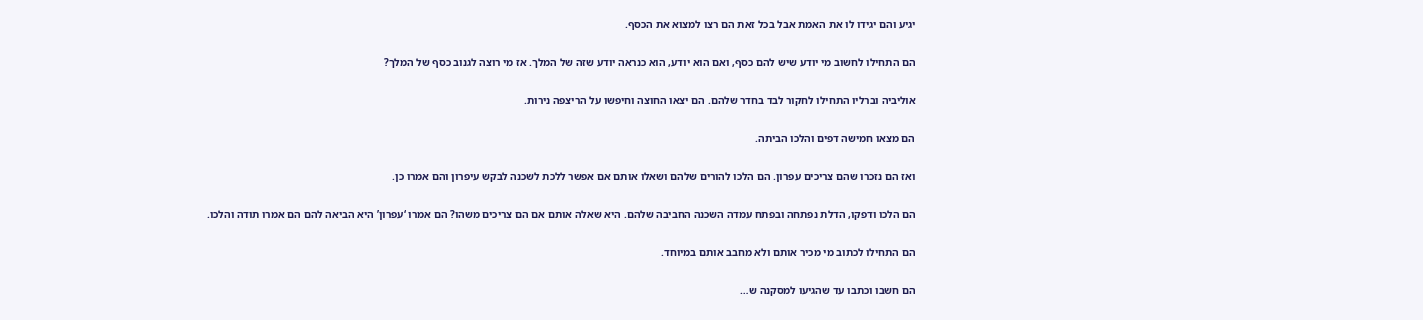יגיע והם יגידו לו את האמת אבל בכל זאת הם רצו למצוא את הכסף.

הם התחילו לחשוב מי יודע שיש להם כסף, ואם הוא יודע, הוא כנראה יודע שזה של המלך. אז מי רוצה לגנוב כסף של המלך?

אוליביה וברליו התחילו לחקור לבד בחדר שלהם. הם יצאו החוצה וחיפשו על הריצפה נירות.

הם מצאו חמישה דפים והלכו הביתה.

ואז הם נזכרו שהם צריכים עפרון. הם הלכו להורים שלהם ושאלו אותם אם אפשר ללכת לשכנה לבקש עיפרון והם אמרו כן.

הם הלכו ודפקו, הדלת נפתחה ובפתח עמדה השכנה החביבה שלהם. היא שאלה אותם אם הם צריכים משהו? הם אמרו ‘עפרון’ היא הביאה להם הם אמרו תודה והלכו.

הם התחילו לכתוב מי מכיר אותם ולא מחבב אותם במיוחד.

הם חשבו וכתבו עד שהגיעו למסקנה ש…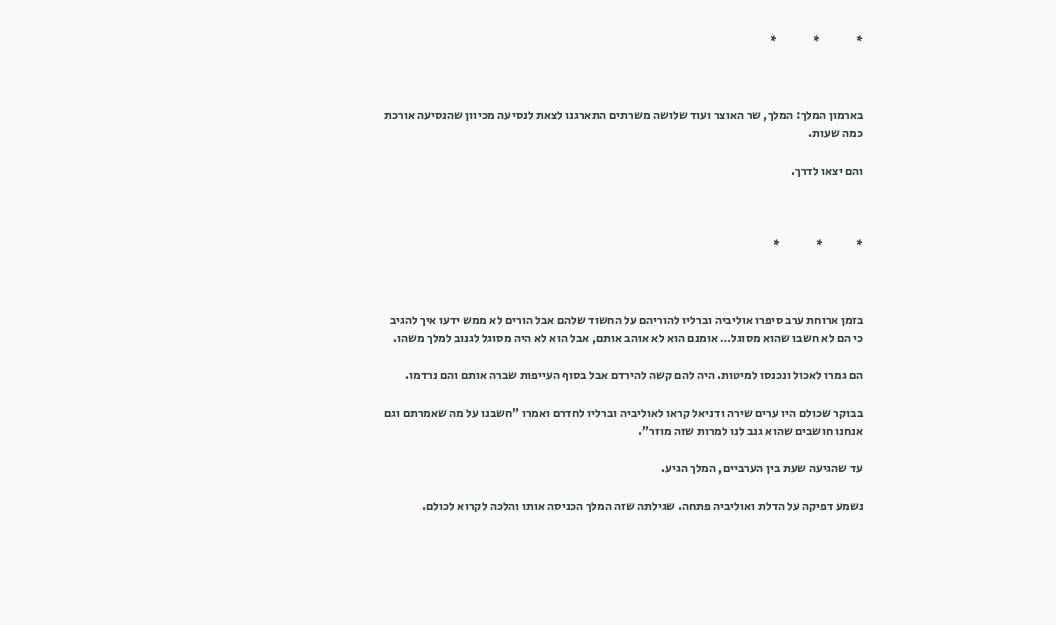*               *               *



בארמון המלך: המלך, שר האוצר ועוד שלושה משרתים התארגנו לצאת לנסיעה מכיוון שהנסיעה אורכת כמה שעות.

והם יצאו לדרך.



*              *               *



בזמן ארוחת ערב סיפרו אוליביה וברליו להוריהם על החשוד שלהם אבל הורים לא ממש ידעו איך להגיב כי הם לא חשבו שהוא מסוגל… אומנם הוא לא אוהב אותם, אבל הוא לא היה מסוגל לגנוב למלך משהו.

הם גמרו לאכול ונכנסו למיטות. היה להם קשה להירדם אבל בסוף העייפות שברה אותם והם נרדמו.

בבוקר שכולם היו ערים שירה ודניאל קראו לאוליביה וברליו לחדרם ואמרו ”חשבנו על מה שאמרתם וגם אנחנו חושבים שהוא גנב לנו למרות שזה מוזר”.

עד שהגיעה שעת בין הערביים, המלך הגיע.

נשמע דפיקה על הדלת ואוליביה פתחה. שגילתה שזה המלך הכניסה אותו והלכה לקרוא לכולם.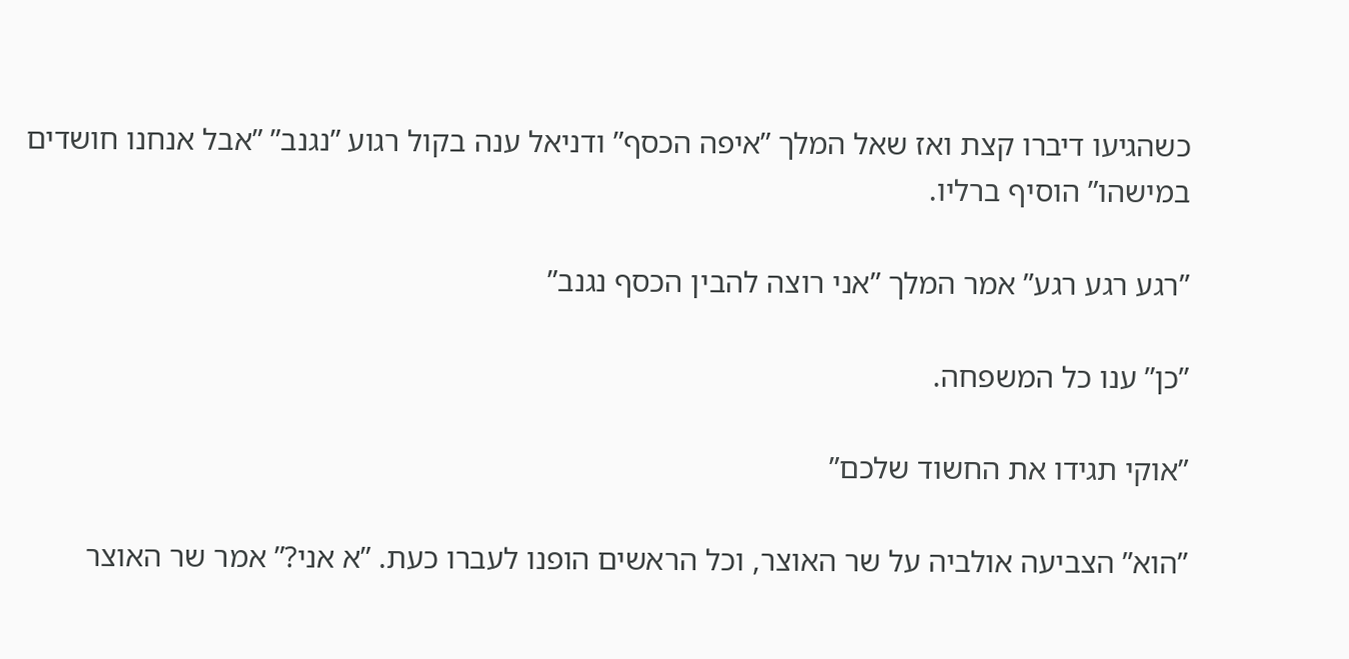כשהגיעו דיברו קצת ואז שאל המלך ”איפה הכסף” ודניאל ענה בקול רגוע ”נגנב” ”אבל אנחנו חושדים במישהו” הוסיף ברליו.

”רגע רגע רגע” אמר המלך ”אני רוצה להבין הכסף נגנב”

”כן” ענו כל המשפחה.

”אוקי תגידו את החשוד שלכם”

”הוא” הצביעה אולביה על שר האוצר, וכל הראשים הופנו לעברו כעת. ”א אני?” אמר שר האוצר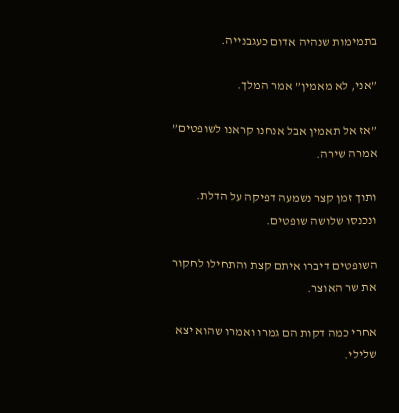בתמימות שנהיה אדום כעגבנייה.

”אני, לא מאמין” אמר המלך.

”אז אל תאמין אבל אנחנו קראנו לשופטים” אמרה שירה.

ותוך זמן קצר נשמעה דפיקה על הדלת. ונכנסו שלושה שופטים.

השופטים דיברו איתם קצת והתחילו לחקור את שר האוצר.

אחרי כמה דקות הם גמרו ואמרו שהוא יצא שלילי.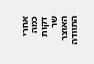אחרי כמה דקות שר האוצר התוודה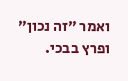ואמר ”זה נכון” ופרץ בבכי.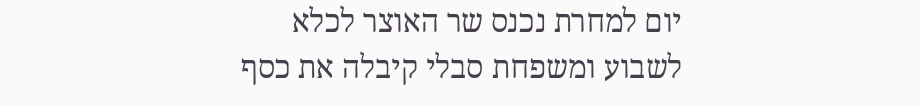יום למחרת נכנס שר האוצר לכלא לשבוע ומשפחת סבלי קיבלה את כסף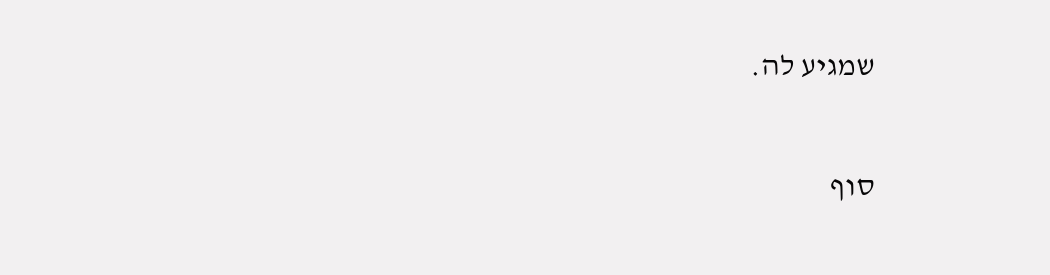שמגיע לה.

סוף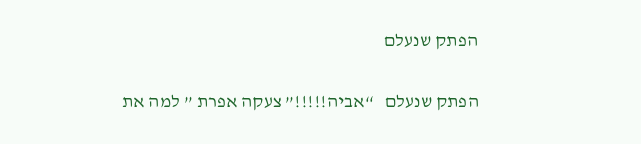הפתק שנעלם

הפתק שנעלם   “אביה!!!!!” צעקה אפרת ” למה את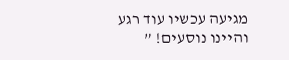מגיעה עכשיו עוד רגע והיינו נוסעים! ”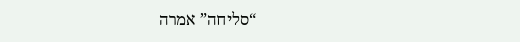“סליחה” אמרה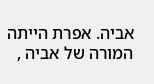אביה. אפרת הייתה המורה של אביה ,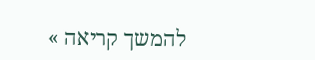להמשך קריאה »